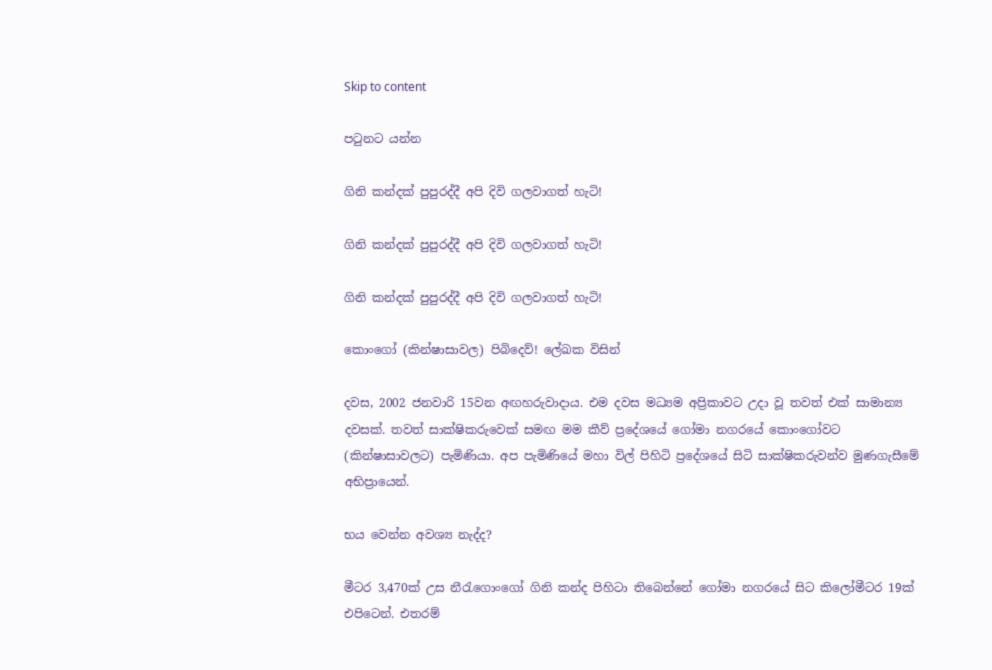Skip to content

පටුනට යන්න

ගිනි කන්දක් පුපුරද්දී අපි දිවි ගලවාගත් හැටි!

ගිනි කන්දක් පුපුරද්දී අපි දිවි ගලවාගත් හැටි!

ගිනි කන්දක් පුපුරද්දී අපි දිවි ගලවාගත් හැටි!

කොංගෝ (කින්ෂාසාවල) පිබිදෙව්! ලේඛක විසින්

දවස, 2002 ජනවාරි 15වන අඟහරුවාදාය. එම දවස මධ්‍යම අප්‍රිකාවට උදා වූ තවත් එක් සාමාන්‍ය දවසක්. තවත් සාක්ෂිකරුවෙක් සමඟ මම කීව් ප්‍රදේශයේ ගෝමා නගරයේ කොංගෝවට (කින්ෂාසාවලට) පැමිණියා. අප පැමිණියේ මහා විල් පිහිටි ප්‍රදේශයේ සිටි සාක්ෂිකරුවන්ව මුණගැසීමේ අභිප්‍රායෙන්.

භය වෙන්න අවශ්‍ය නැද්ද?

මීටර 3,470ක් උස නීරැගොංගෝ ගිනි කන්ද පිහිටා තිබෙන්නේ ගෝමා නගරයේ සිට කිලෝමීටර 19ක් එපිටෙන්. එතරම්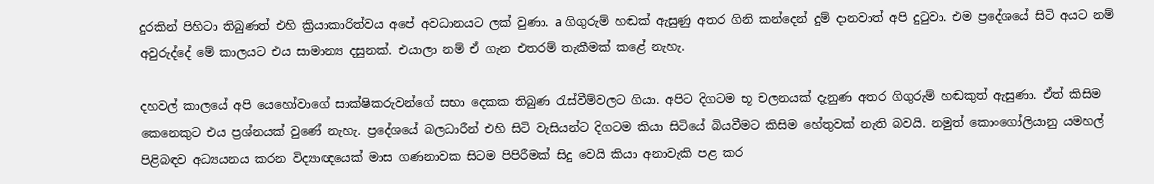දුරකින් පිහිටා තිබුණත් එහි ක්‍රියාකාරිත්වය අපේ අවධානයට ලක් වුණා. a ගිගුරුම් හඬක් ඇසුණු අතර ගිනි කන්දෙන් දුම් දානවාත් අපි දුටුවා. එම ප්‍රදේශයේ සිටි අයට නම් අවුරුද්දේ මේ කාලයට එය සාමාන්‍ය දසුනක්. එයාලා නම් ඒ ගැන එතරම් තැකීමක් කළේ නැහැ.

දහවල් කාලයේ අපි යෙහෝවාගේ සාක්ෂිකරුවන්ගේ සභා දෙකක තිබුණ රැස්වීම්වලට ගියා. අපිට දිගටම භූ චලනයක් දැනුණ අතර ගිගුරුම් හඬකුත් ඇසුණා. ඒත් කිසිම කෙනෙකුට එය ප්‍රශ්නයක් වුණේ නැහැ. ප්‍රදේශයේ බලධාරීන් එහි සිටි වැසියන්ට දිගටම කියා සිටියේ බියවීමට කිසිම හේතුවක් නැති බවයි. නමුත් කොංගෝලියානු යමහල් පිළිබඳව අධ්‍යයනය කරන විද්‍යාඥයෙක් මාස ගණනාවක සිටම පිපිරීමක් සිදු වෙයි කියා අනාවැකි පළ කර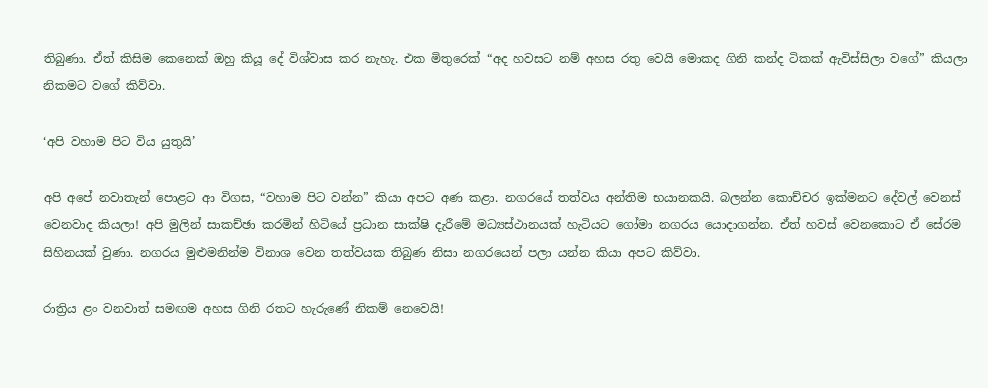තිබුණා. ඒත් කිසිම කෙනෙක් ඔහු කියූ දේ විශ්වාස කර නැහැ. එක මිතුරෙක් “අද හවසට නම් අහස රතු වෙයි මොකද ගිනි කන්ද ටිකක් ඇවිස්සිලා වගේ” කියලා නිකමට වගේ කිව්වා.

‘අපි වහාම පිට විය යුතුයි’

අපි අපේ නවාතැන් පොළට ආ විගස, “වහාම පිට වන්න” කියා අපට අණ කළා. නගරයේ තත්වය අන්තිම භයානකයි. බලන්න කොච්චර ඉක්මනට දේවල් වෙනස් වෙනවාද කියලා! අපි මුලින් සාකච්ඡා කරමින් හිටියේ ප්‍රධාන සාක්ෂි දැරීමේ මධ්‍යස්ථානයක් හැටියට ගෝමා නගරය යොදාගන්න. ඒත් හවස් වෙනකොට ඒ සේරම සිහිනයක් වුණා. නගරය මුළුමනින්ම විනාශ වෙන තත්වයක තිබුණ නිසා නගරයෙන් පලා යන්න කියා අපට කිව්වා.

රාත්‍රිය ළං වනවාත් සමඟම අහස ගිනි රතට හැරුණේ නිකම් නෙවෙයි!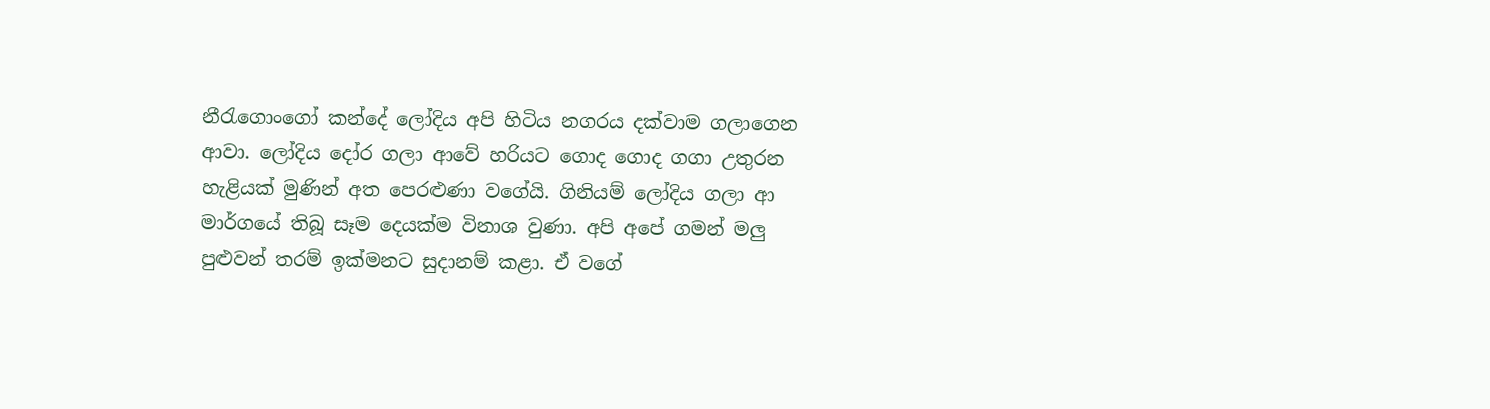නීරැගොංගෝ කන්දේ ලෝදිය අපි හිටිය නගරය දක්වාම ගලාගෙන ආවා. ලෝදිය දෝර ගලා ආවේ හරියට ගොද ගොද ගගා උතුරන හැළියක් මුණින් අත පෙරළුණා වගේයි. ගිනියම් ලෝදිය ගලා ආ මාර්ගයේ තිබූ සෑම දෙයක්ම විනාශ වුණා. අපි අපේ ගමන් මලු පුළුවන් තරම් ඉක්මනට සුදානම් කළා. ඒ වගේ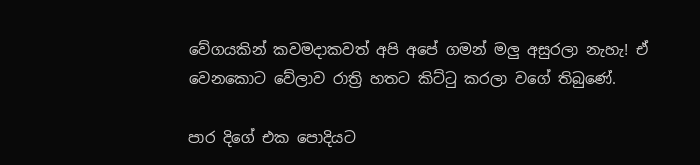වේගයකින් කවමදාකවත් අපි අපේ ගමන් මලු අසුරලා නැහැ! ඒ වෙනකොට වේලාව රාත්‍රි හතට කිට්ටු කරලා වගේ තිබුණේ.

පාර දිගේ එක පොදියට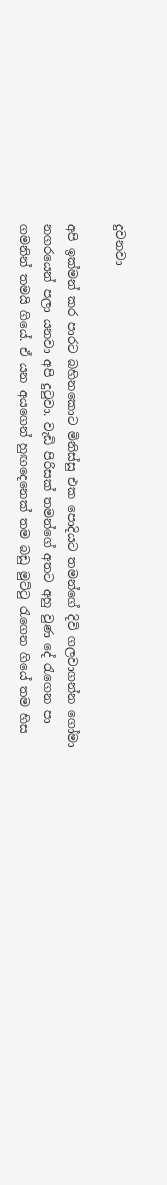දුවනවා

අපි ඉක්මන් කර පාරට බහිනකොට මිනිස්සු එක පොදියට තමන්ගේ දිවි ගලවාගන්න ගෝමා නගරයෙන් පලා යනවා අපි දුටුවා. වැඩි පිරිසක් තමන්ගේ අතට අහු වුණ දේ රැගෙන පා ගමනින් තමයි ගියේ. ඒ යන අයගෙන් හුඟදෙනෙක් තම බඩු මුට්ටු රැගෙන ගියේ තම හිස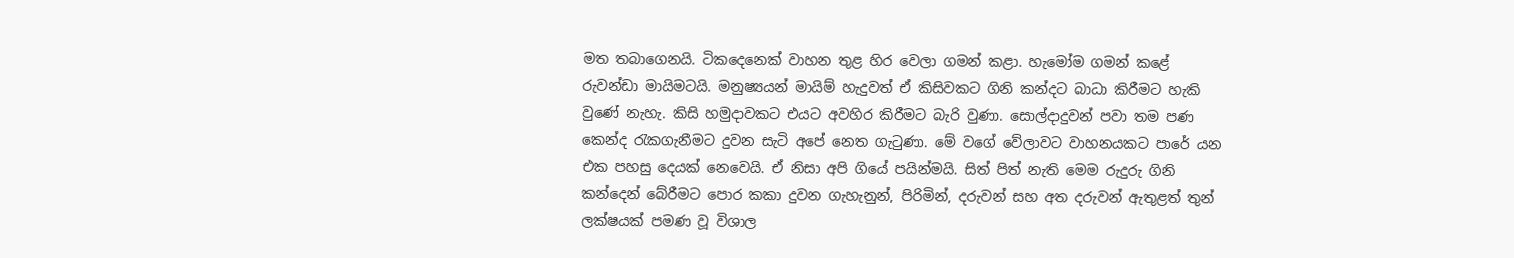මත තබාගෙනයි. ටිකදෙනෙක් වාහන තුළ හිර වෙලා ගමන් කළා. හැමෝම ගමන් කළේ රුවන්ඩා මායිමටයි. මනුෂ්‍යයන් මායිම් හැදුවත් ඒ කිසිවකට ගිනි කන්දට බාධා කිරීමට හැකි වුණේ නැහැ. කිසි හමුදාවකට එයට අවහිර කිරීමට බැරි වුණා. සොල්දාදුවන් පවා තම පණ කෙන්ද රැකගැනීමට දුවන සැටි අපේ නෙත ගැටුණා. මේ වගේ වේලාවට වාහනයකට පාරේ යන එක පහසු දෙයක් නෙවෙයි. ඒ නිසා අපි ගියේ පයින්මයි. සිත් පිත් නැති මෙම රුදුරු ගිනි කන්දෙන් බේරීමට පොර කකා දුවන ගැහැනුන්, පිරිමින්, දරුවන් සහ අත දරුවන් ඇතුළත් තුන් ලක්ෂයක් පමණ වූ විශාල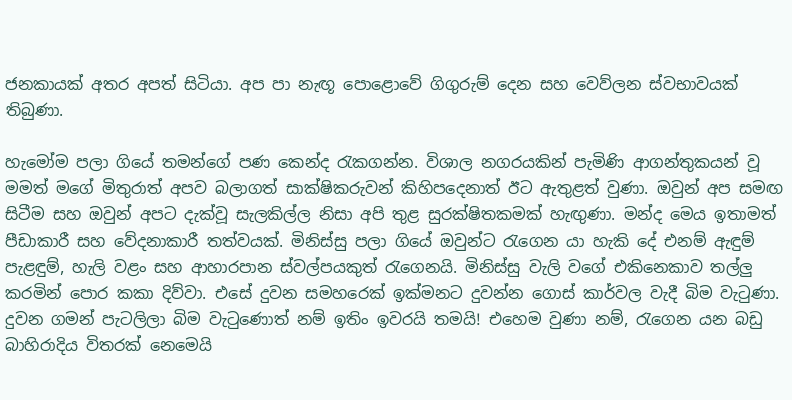ජනකායක් අතර අපත් සිටියා. අප පා නැඟූ පොළොවේ ගිගුරුම් දෙන සහ වෙව්ලන ස්වභාවයක් තිබුණා.

හැමෝම පලා ගියේ තමන්ගේ පණ කෙන්ද රැකගන්න. විශාල නගරයකින් පැමිණි ආගන්තුකයන් වූ මමත් මගේ මිතුරාත් අපව බලාගත් සාක්ෂිකරුවන් කිහිපදෙනාත් ඊට ඇතුළත් වුණා. ඔවුන් අප සමඟ සිටීම සහ ඔවුන් අපට දැක්වූ සැලකිල්ල නිසා අපි තුළ සුරක්ෂිතකමක් හැඟුණා. මන්ද මෙය ඉතාමත් පීඩාකාරී සහ වේදනාකාරී තත්වයක්. මිනිස්සු පලා ගියේ ඔවුන්ට රැගෙන යා හැකි දේ එනම් ඇඳුම් පැළඳුම්, හැලි වළං සහ ආහාරපාන ස්වල්පයකුත් රැගෙනයි. මිනිස්සු වැලි වගේ එකිනෙකාව තල්ලු කරමින් පොර කකා දිව්වා. එසේ දුවන සමහරෙක් ඉක්මනට දුවන්න ගොස් කාර්වල වැදී බිම වැටුණා. දුවන ගමන් පැටලිලා බිම වැටුණොත් නම් ඉතිං ඉවරයි තමයි! එහෙම වුණා නම්, රැගෙන යන බඩු බාහිරාදිය විතරක් නෙමෙයි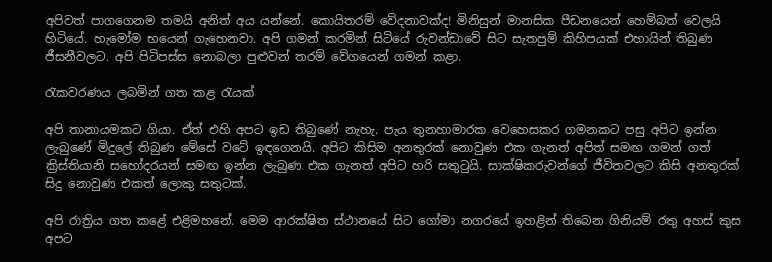අපිවත් පාගගෙනම තමයි අනිත් අය යන්නේ. කොයිතරම් වේදනාවක්ද! මිනිසුන් මානසික පීඩනයෙන් හෙම්බත් වෙලයි හිටියේ. හැමෝම භයෙන් ගැහෙනවා. අපි ගමන් කරමින් සිටියේ රුවන්ඩාවේ සිට සැතපුම් කිහිපයක් එහායින් තිබුණ ජීසනීවලට. අපි පිටිපස්ස නොබලා පුළුවන් තරම් වේගයෙන් ගමන් කළා.

රැකවරණය ලබමින් ගත කළ රැයක්

අපි තානායමකට ගියා. ඒත් එහි අපට ඉඩ තිබුණේ නැහැ. පැය තුනහාමාරක වෙහෙසකර ගමනකට පසු අපිට ඉන්න ලැබුණේ මිදුලේ තිබුණ මේසේ වටේ ඉඳගෙනයි. අපිට කිසිම අනතුරක් නොවුණ එක ගැනත් අපිත් සමඟ ගමන් ගත් ක්‍රිස්තියානි සහෝදරයන් සමඟ ඉන්න ලැබුණ එක ගැනත් අපිට හරි සතුටුයි. සාක්ෂිකරුවන්ගේ ජීවිතවලට කිසි අනතුරක් සිදු නොවුණ එකත් ලොකු සතුටක්.

අපි රාත්‍රිය ගත කළේ එළිමහනේ. මෙම ආරක්ෂිත ස්ථානයේ සිට ගෝමා නගරයේ ඉහළින් තිබෙන ගිනියම් රතු අහස් කුස අපට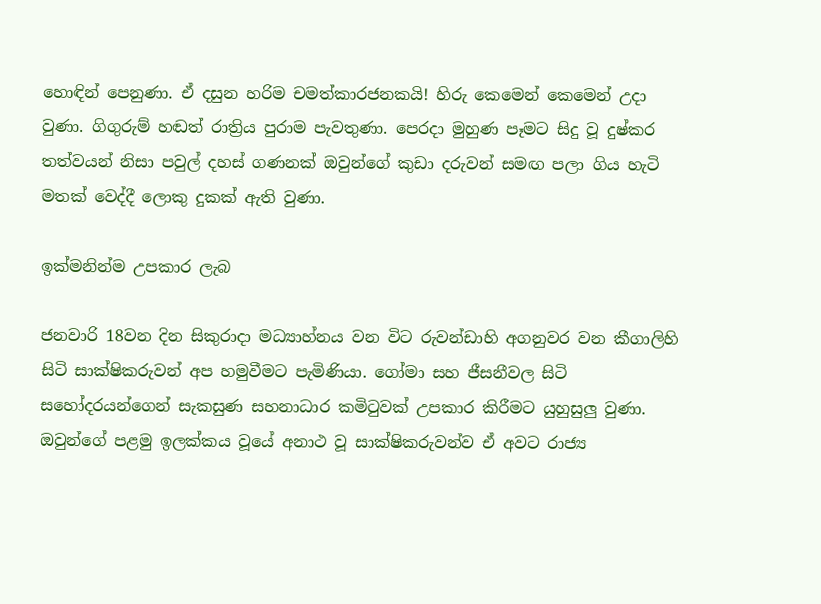හොඳින් පෙනුණා. ඒ දසුන හරිම චමත්කාරජනකයි! හිරු කෙමෙන් කෙමෙන් උදා වුණා. ගිගුරුම් හඬත් රාත්‍රිය පුරාම පැවතුණා. පෙරදා මුහුණ පෑමට සිදු වූ දුෂ්කර තත්වයන් නිසා පවුල් දහස් ගණනක් ඔවුන්ගේ කුඩා දරුවන් සමඟ පලා ගිය හැටි මතක් වෙද්දී ලොකු දුකක් ඇති වුණා.

ඉක්මනින්ම උපකාර ලැබ

ජනවාරි 18වන දින සිකුරාදා මධ්‍යාහ්නය වන විට රුවන්ඩාහි අගනුවර වන කීගාලිහි සිටි සාක්ෂිකරුවන් අප හමුවීමට පැමිණියා. ගෝමා සහ ජීසනීවල සිටි සහෝදරයන්ගෙන් සැකසුණ සහනාධාර කමිටුවක් උපකාර කිරීමට යුහුසුලු වුණා. ඔවුන්ගේ පළමු ඉලක්කය වූයේ අනාථ වූ සාක්ෂිකරුවන්ව ඒ අවට රාජ්‍ය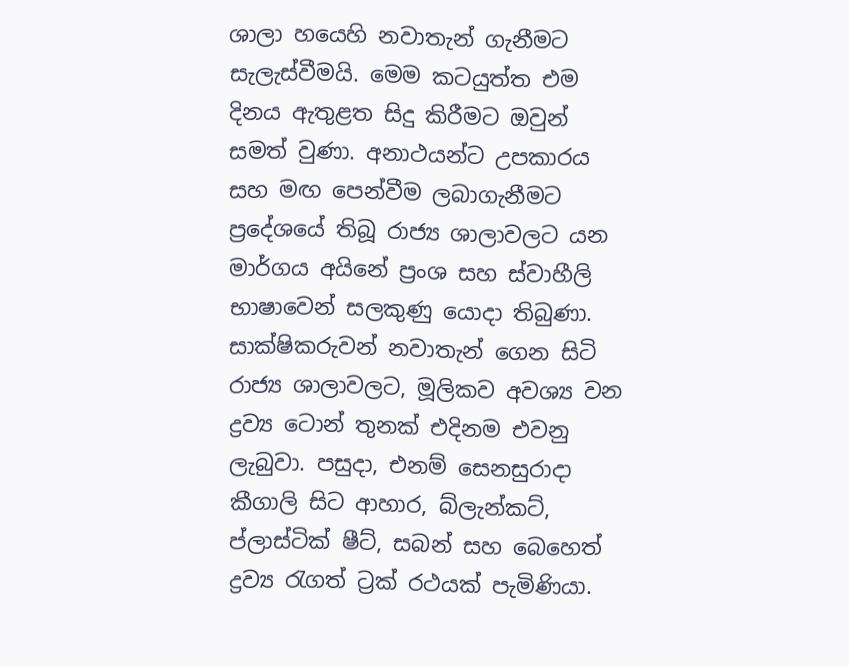ශාලා හයෙහි නවාතැන් ගැනීමට සැලැස්වීමයි. මෙම කටයුත්ත එම දිනය ඇතුළත සිදු කිරීමට ඔවුන් සමත් වුණා. අනාථයන්ට උපකාරය සහ මඟ පෙන්වීම ලබාගැනීමට ප්‍රදේශයේ තිබූ රාජ්‍ය ශාලාවලට යන මාර්ගය අයිනේ ප්‍රංශ සහ ස්වාහීලි භාෂාවෙන් සලකුණු යොදා තිබුණා. සාක්ෂිකරුවන් නවාතැන් ගෙන සිටි රාජ්‍ය ශාලාවලට, මූලිකව අවශ්‍ය වන ද්‍රව්‍ය ටොන් තුනක් එදිනම එවනු ලැබුවා. පසුදා, එනම් සෙනසුරාදා කීගාලි සිට ආහාර, බ්ලැන්කට්, ප්ලාස්ටික් ෂීට්, සබන් සහ බෙහෙත් ද්‍රව්‍ය රැගත් ට්‍රක් රථයක් පැමිණියා.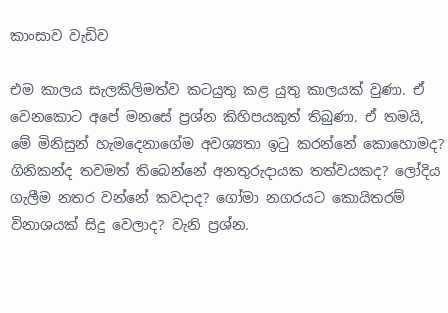කාංසාව වැඩිව

එම කාලය සැලකිලිමත්ව කටයුතු කළ යුතු කාලයක් වුණා. ඒ වෙනකොට අපේ මනසේ ප්‍රශ්න කිහිපයකුත් තිබුණා. ඒ තමයි, මේ මිනිසුන් හැමදෙනාගේම අවශ්‍යතා ඉටු කරන්නේ කොහොමද? ගිනිකන්ද තවමත් තිබෙන්නේ අනතුරුදායක තත්වයකද? ලෝදිය ගැලීම නතර වන්නේ කවදාද? ගෝමා නගරයට කොයිතරම් විනාශයක් සිදු වෙලාද? වැනි ප්‍රශ්න.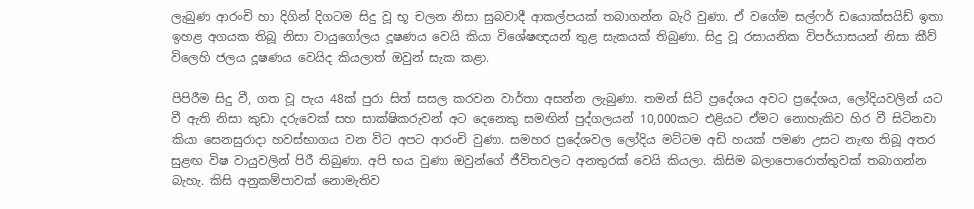ලැබුණ ආරංචි හා දිගින් දිගටම සිදු වූ භූ චලන නිසා සුබවාදී ආකල්පයක් තබාගන්න බැරි වුණා. ඒ වගේම සල්ෆර් ඩයොක්සයිඩ් ඉතා ඉහළ අගයක තිබූ නිසා වායුගෝලය දූෂණය වෙයි කියා විශේෂඥයන් තුළ සැකයක් තිබුණා. සිදු වූ රසායනික විපර්යාසයන් නිසා කීව් විලෙහි ජලය දූෂණය වෙයිද කියලාත් ඔවුන් සැක කළා.

පිපිරීම සිදු වී, ගත වූ පැය 48ක් පුරා සිත් සසල කරවන වාර්තා අසන්න ලැබුණා. තමන් සිටි ප්‍රදේශය අවට ප්‍රදේශය, ලෝදියවලින් යට වී ඇති නිසා කුඩා දරුවෙක් සහ සාක්ෂිකරුවන් අට දෙනෙකු සමඟින් පුද්ගලයන් 10,000කට එළියට ඒමට නොහැකිව හිර වී සිටිනවා කියා සෙනසුරාදා හවස්භාගය වන විට අපට ආරංචි වුණා. සමහර ප්‍රදේශවල ලෝදිය මට්ටම අඩි හයක් පමණ උසට නැඟ තිබූ අතර සුළඟ විෂ වායුවලින් පිරී තිබුණා. අපි භය වුණා ඔවුන්ගේ ජීවිතවලට අනතුරක් වෙයි කියලා. කිසිම බලාපොරොත්තුවක් තබාගන්න බැහැ. කිසි අනුකම්පාවක් නොමැතිව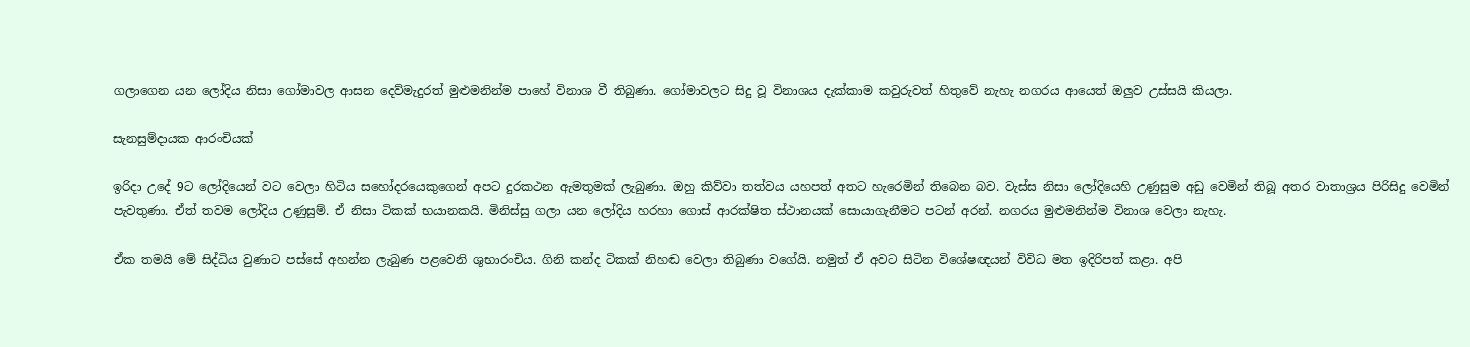ගලාගෙන යන ලෝදිය නිසා ගෝමාවල ආසන දෙව්මැදුරත් මුළුමනින්ම පාහේ විනාශ වී තිබුණා. ගෝමාවලට සිදු වූ විනාශය දැක්කාම කවුරුවත් හිතුවේ නැහැ නගරය ආයෙත් ඔලුව උස්සයි කියලා.

සැනසුම්දායක ආරංචියක්

ඉරිදා උදේ 9ට ලෝදියෙන් වට වෙලා හිටිය සහෝදරයෙකුගෙන් අපට දුරකථන ඇමතුමක් ලැබුණා. ඔහු කිව්වා තත්වය යහපත් අතට හැරෙමින් තිබෙන බව. වැස්ස නිසා ලෝදියෙහි උණුසුම අඩු වෙමින් තිබූ අතර වාතාශ්‍රය පිරිසිදු වෙමින් පැවතුණා. ඒත් තවම ලෝදිය උණුසුම්. ඒ නිසා ටිකක් භයානකයි. මිනිස්සු ගලා යන ලෝදිය හරහා ගොස් ආරක්ෂිත ස්ථානයක් සොයාගැනීමට පටන් අරන්. නගරය මුළුමනින්ම විනාශ වෙලා නැහැ.

ඒක තමයි මේ සිද්ධිය වුණාට පස්සේ අහන්න ලැබුණ පළවෙනි ශුභාරංචිය. ගිනි කන්ද ටිකක් නිහඬ වෙලා තිබුණා වගේයි. නමුත් ඒ අවට සිටින විශේෂඥයන් විවිධ මත ඉදිරිපත් කළා. අපි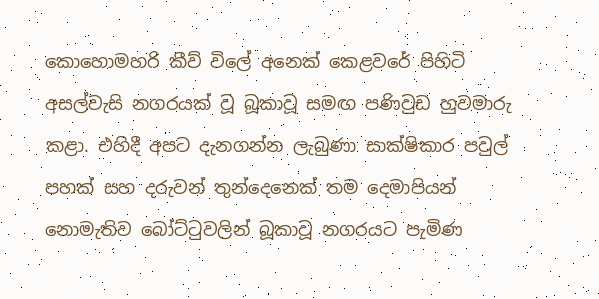කොහොමහරි කීව් විලේ අනෙක් කෙළවරේ පිහිටි අසල්වැසි නගරයක් වූ බූකාවූ සමඟ පණිවුඩ හුවමාරු කළා. එහිදී අපට දැනගන්න ලැබුණා සාක්ෂිකාර පවුල් පහක් සහ දරුවන් තුන්දෙනෙක් තම දෙමාපියන් නොමැතිව බෝට්ටුවලින් බූකාවූ නගරයට පැමිණ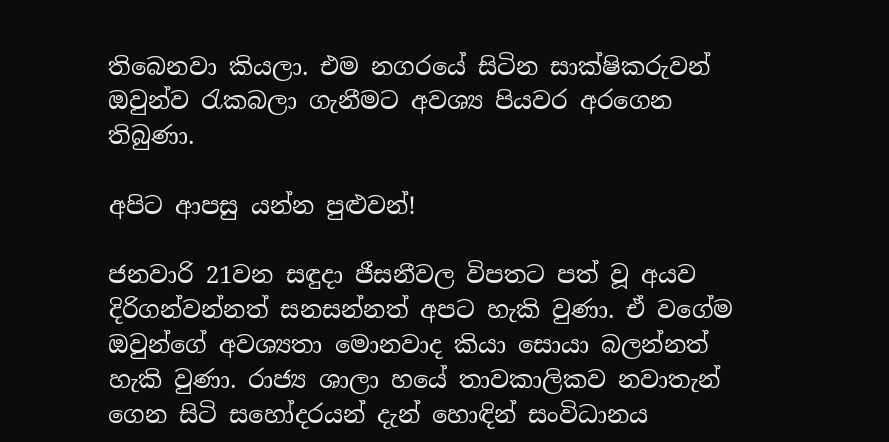තිබෙනවා කියලා. එම නගරයේ සිටින සාක්ෂිකරුවන් ඔවුන්ව රැකබලා ගැනීමට අවශ්‍ය පියවර අරගෙන තිබුණා.

අපිට ආපසු යන්න පුළුවන්!

ජනවාරි 21වන සඳුදා ජීසනීවල විපතට පත් වූ අයව දිරිගන්වන්නත් සනසන්නත් අපට හැකි වුණා. ඒ වගේම ඔවුන්ගේ අවශ්‍යතා මොනවාද කියා සොයා බලන්නත් හැකි වුණා. රාජ්‍ය ශාලා හයේ තාවකාලිකව නවාතැන් ගෙන සිටි සහෝදරයන් දැන් හොඳින් සංවිධානය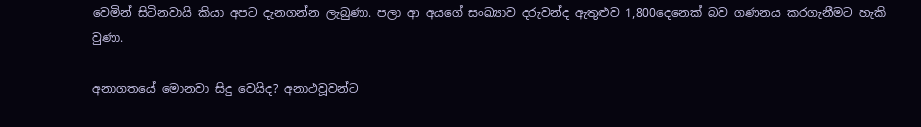වෙමින් සිටිනවායි කියා අපට දැනගන්න ලැබුණා. පලා ආ අයගේ සංඛ්‍යාව දරුවන්ද ඇතුළුව 1,800දෙනෙක් බව ගණනය කරගැනීමට හැකි වුණා.

අනාගතයේ මොනවා සිදු වෙයිද? අනාථවූවන්ට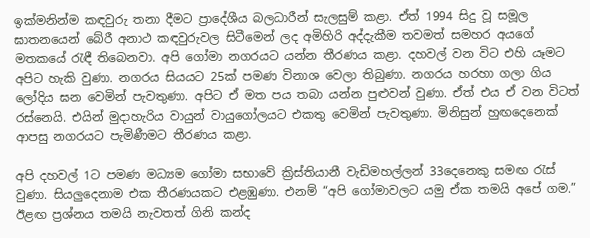ඉක්මනින්ම කඳවුරු තනා දීමට ප්‍රාදේශීය බලධාරීන් සැලසුම් කළා. ඒත් 1994 සිදු වූ සමූල ඝාතනයෙන් බේරී අනාථ කඳවුරුවල සිටීමෙන් ලද අමිහිරි අද්දැකීම තවමත් සමහර අයගේ මතකයේ රැඳී තිබෙනවා. අපි ගෝමා නගරයට යන්න තීරණය කළා. දහවල් වන විට එහි යෑමට අපිට හැකි වුණා. නගරය සියයට 25ක් පමණ විනාශ වෙලා තිබුණා. නගරය හරහා ගලා ගිය ලෝදිය ඝන වෙමින් පැවතුණා. අපිට ඒ මත පය තබා යන්න පුළුවන් වුණා. ඒත් එය ඒ වන විටත් රස්නෙයි. එයින් මුදාහැරිය වායුන් වායුගෝලයට එකතු වෙමින් පැවතුණා. මිනිසුන් හුඟදෙනෙක් ආපසු නගරයට පැමිණීමට තීරණය කළා.

අපි දහවල් 1ට පමණ මධ්‍යම ගෝමා සභාවේ ක්‍රිස්තියානී වැඩිමහල්ලන් 33දෙනෙකු සමඟ රැස් වුණා. සියලුදෙනාම එක තීරණයකට එළඹුණා. එනම් “අපි ගෝමාවලට යමු ඒක තමයි අපේ ගම.” ඊළඟ ප්‍රශ්නය තමයි නැවතත් ගිනි කන්ද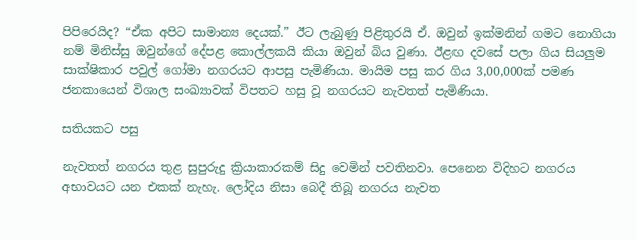පිපිරෙයිද? “ඒක අපිට සාමාන්‍ය දෙයක්.” ඊට ලැබුණු පිළිතුරයි ඒ. ඔවුන් ඉක්මනින් ගමට නොගියා නම් මිනිස්සු ඔවුන්ගේ දේපළ කොල්ලකයි කියා ඔවුන් බිය වුණා. ඊළඟ දවසේ පලා ගිය සියලුම සාක්ෂිකාර පවුල් ගෝමා නගරයට ආපසු පැමිණියා. මායිම පසු කර ගිය 3,00,000ක් පමණ ජනකායෙන් විශාල සංඛ්‍යාවක් විපතට හසු වූ නගරයට නැවතත් පැමිණියා.

සතියකට පසු

නැවතත් නගරය තුළ සුපුරුදු ක්‍රියාකාරකම් සිදු වෙමින් පවතිනවා. පෙනෙන විදිහට නගරය අභාවයට යන එකක් නැහැ. ලෝදිය නිසා බෙදී තිබූ නගරය නැවත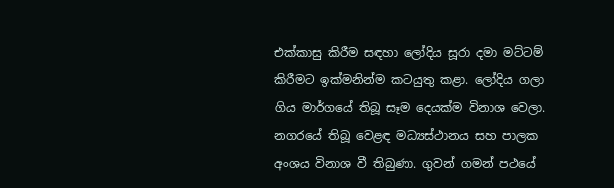එක්කාසු කිරීම සඳහා ලෝදිය සූරා දමා මට්ටම් කිරීමට ඉක්මනින්ම කටයුතු කළා. ලෝදිය ගලා ගිය මාර්ගයේ තිබූ සෑම දෙයක්ම විනාශ වෙලා. නගරයේ තිබූ වෙළඳ මධ්‍යස්ථානය සහ පාලක අංශය විනාශ වී තිබුණා. ගුවන් ගමන් පථයේ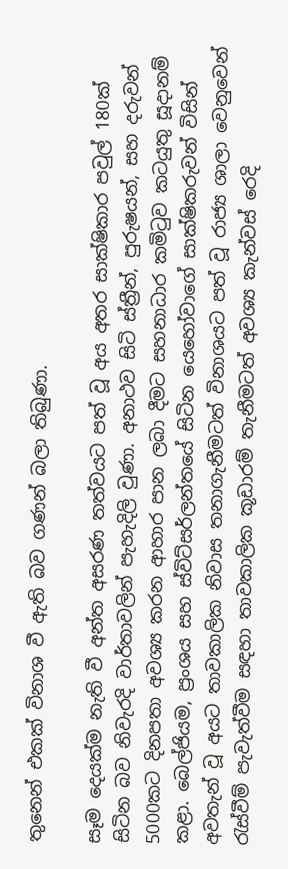තුනෙන් එකක් විනාශ වී ඇති බව ගණන් බලා තිබුණා.

සෑම දෙයක්ම නැති වී අන්ත අසරණ තත්වයට පත් වූ අය අතර සාක්ෂිකාර පවුල් 180ක් සිටින බව නිවැරදි වාර්තාවලින් පැහැදිලි වුණා. අනාථව සිටි ස්ත්‍රීන්, පුරුෂයන්, සහ දරුවන් 5000කට දිනපතා අවශ්‍ය කරන ආහාර පාන ලබා දීමට සහනාධාර කමිටුව කටයුතු සූදානම් කළා. බෙල්ජියම, ප්‍රංශය සහ ස්විට්සර්ලන්තයේ සිටින යෙහෝවාගේ සාක්ෂිකරුවන් විසින් අවතැන් වූ අයට තාවකාලික නිවාස තනාගැනීමටත් විනාශයට පත් වූ රාජ්‍ය ශාලා වෙනුවෙන් රැස්වීම් පැවැත්වීම සඳහා තාවකාලික කූඩාරම් තැනීමටත් අවශ්‍ය කැන්වස් රෙදි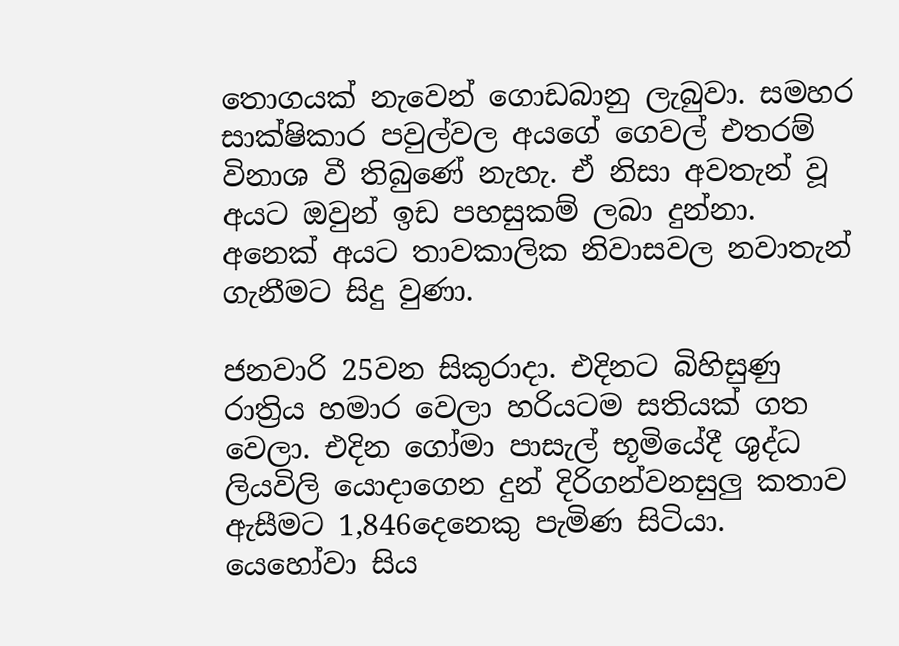තොගයක් නැවෙන් ගොඩබානු ලැබුවා. සමහර සාක්ෂිකාර පවුල්වල අයගේ ගෙවල් එතරම් විනාශ වී තිබුණේ නැහැ. ඒ නිසා අවතැන් වූ අයට ඔවුන් ඉඩ පහසුකම් ලබා දුන්නා. අනෙක් අයට තාවකාලික නිවාසවල නවාතැන් ගැනීමට සිදු වුණා.

ජනවාරි 25වන සිකුරාදා. එදිනට බිහිසුණු රාත්‍රිය හමාර වෙලා හරියටම සතියක් ගත වෙලා. එදින ගෝමා පාසැල් භූමියේදී ශුද්ධ ලියවිලි යොදාගෙන දුන් දිරිගන්වනසුලු කතාව ඇසීමට 1,846දෙනෙකු පැමිණ සිටියා. යෙහෝවා සිය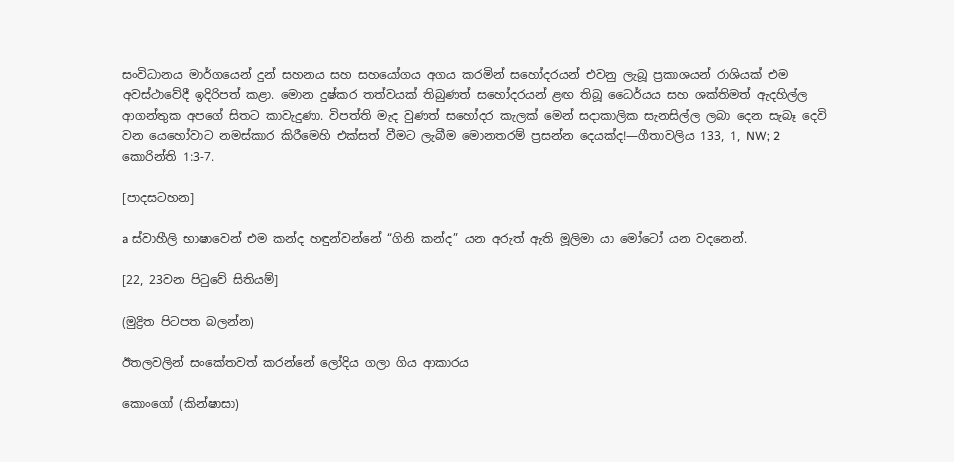සංවිධානය මාර්ගයෙන් දුන් සහනය සහ සහයෝගය අගය කරමින් සහෝදරයන් එවනු ලැබූ ප්‍රකාශයන් රාශියක් එම අවස්ථාවේදී ඉදිරිපත් කළා. මොන දුෂ්කර තත්වයක් තිබුණත් සහෝදරයන් ළඟ තිබූ ධෛර්යය සහ ශක්තිමත් ඇදහිල්ල ආගන්තුක අපගේ සිතට කාවැදුණා. විපත්ති මැද වුණත් සහෝදර කැලක් මෙන් සදාකාලික සැනසිල්ල ලබා දෙන සැබෑ දෙවි වන යෙහෝවාට නමස්කාර කිරීමෙහි එක්සත් වීමට ලැබීම මොනතරම් ප්‍රසන්න දෙයක්ද!—ගීතාවලිය 133, 1, NW; 2 කොරින්ති 1:3-7.

[පාදසටහන]

a ස්වාහීලි භාෂාවෙන් එම කන්ද හඳුන්වන්නේ “ගිනි කන්ද” යන අරුත් ඇති මූලිමා යා මෝටෝ යන වදනෙන්.

[22, 23වන පිටුවේ සිතියම්]

(මුද්‍රිත පිටපත බලන්න)

ඊතලවලින් සංකේතවත් කරන්නේ ලෝදිය ගලා ගිය ආකාරය

කොංගෝ (කින්ෂාසා)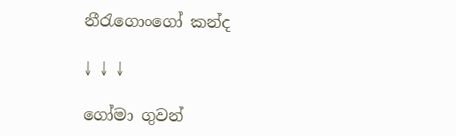නීරැගොංගෝ කන්ද

↓ ↓ ↓

ගෝමා ගුවන්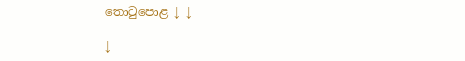තොටුපොළ ↓ ↓

↓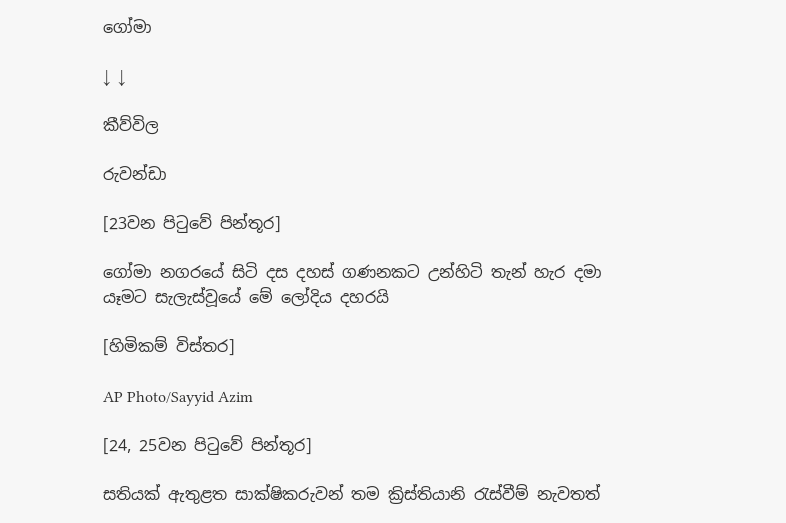ගෝමා

↓ ↓

කීව්විල

රුවන්ඩා

[23වන පිටුවේ පින්තූර]

ගෝමා නගරයේ සිටි දස දහස් ගණනකට උන්හිටි තැන් හැර දමා යෑමට සැලැස්වූයේ මේ ලෝදිය දහරයි

[හිමිකම් විස්තර]

AP Photo/Sayyid Azim

[24, 25වන පිටුවේ පින්තූර]

සතියක් ඇතුළත සාක්ෂිකරුවන් තම ක්‍රිස්තියානි රැස්වීම් නැවතත්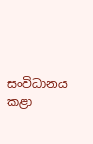සංවිධානය කළා